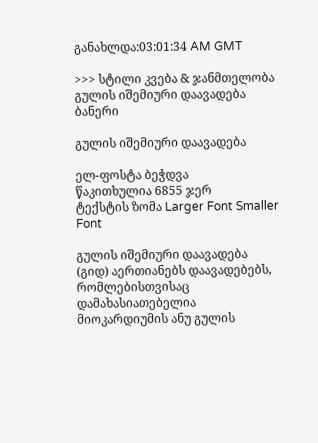განახლდა:03:01:34 AM GMT

>>> სტილი კვება & ჯანმთელობა გულის იშემიური დაავადება
ბანერი

გულის იშემიური დაავადება

ელ-ფოსტა ბეჭდვა
წაკითხულია 6855 ჯერ
ტექსტის ზომა Larger Font Smaller Font

გულის იშემიური დაავადება (გიდ) აერთიანებს დაავადებებს, რომლებისთვისაც დამახასიათებელია მიოკარდიუმის ანუ გულის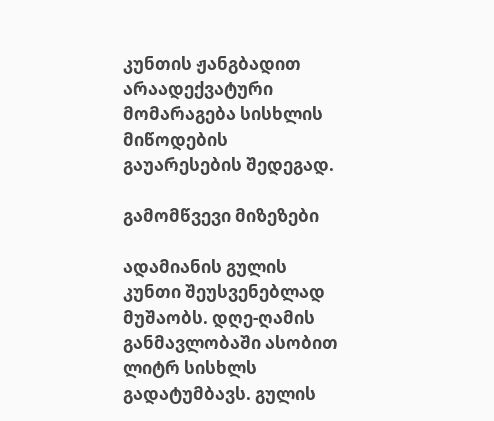კუნთის ჟანგბადით არაადექვატური მომარაგება სისხლის მიწოდების გაუარესების შედეგად.

გამომწვევი მიზეზები

ადამიანის გულის კუნთი შეუსვენებლად მუშაობს. დღე-ღამის განმავლობაში ასობით ლიტრ სისხლს გადატუმბავს. გულის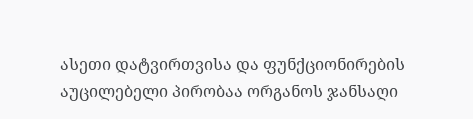ასეთი დატვირთვისა და ფუნქციონირების აუცილებელი პირობაა ორგანოს ჯანსაღი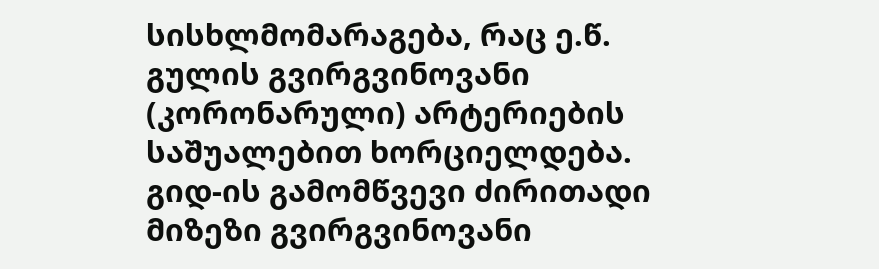სისხლმომარაგება, რაც ე.წ. გულის გვირგვინოვანი (კორონარული) არტერიების საშუალებით ხორციელდება. გიდ-ის გამომწვევი ძირითადი მიზეზი გვირგვინოვანი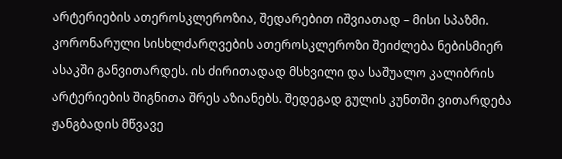არტერიების ათეროსკლეროზია, შედარებით იშვიათად – მისი სპაზმი. კორონარული სისხლძარღვების ათეროსკლეროზი შეიძლება ნებისმიერ ასაკში განვითარდეს. ის ძირითადად მსხვილი და საშუალო კალიბრის არტერიების შიგნითა შრეს აზიანებს. შედეგად გულის კუნთში ვითარდება ჟანგბადის მწვავე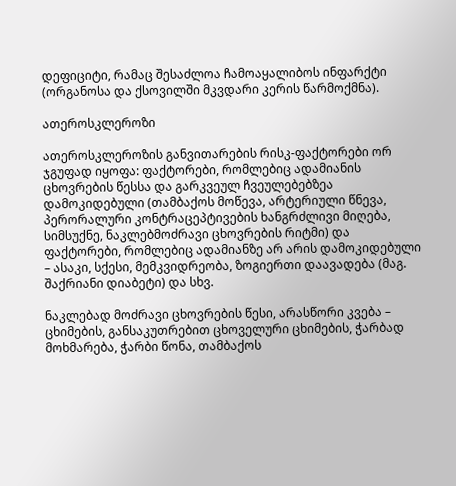დეფიციტი, რამაც შესაძლოა ჩამოაყალიბოს ინფარქტი (ორგანოსა და ქსოვილში მკვდარი კერის წარმოქმნა).

ათეროსკლეროზი

ათეროსკლეროზის განვითარების რისკ-ფაქტორები ორ ჯგუფად იყოფა: ფაქტორები, რომლებიც ადამიანის ცხოვრების წესსა და გარკვეულ ჩვეულებებზეა დამოკიდებული (თამბაქოს მოწევა, არტერიული წნევა, პერორალური კონტრაცეპტივების ხანგრძლივი მიღება, სიმსუქნე, ნაკლებმოძრავი ცხოვრების რიტმი) და ფაქტორები, რომლებიც ადამიანზე არ არის დამოკიდებული – ასაკი, სქესი, მემკვიდრეობა, ზოგიერთი დაავადება (მაგ. შაქრიანი დიაბეტი) და სხვ.

ნაკლებად მოძრავი ცხოვრების წესი, არასწორი კვება – ცხიმების, განსაკუთრებით ცხოველური ცხიმების, ჭარბად მოხმარება, ჭარბი წონა, თამბაქოს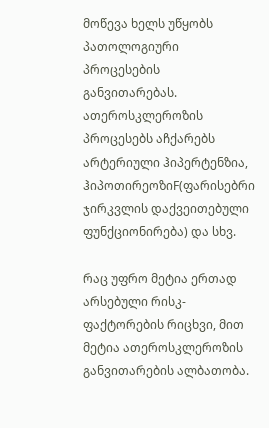მოწევა ხელს უწყობს პათოლოგიური პროცესების განვითარებას. ათეროსკლეროზის პროცესებს აჩქარებს არტერიული ჰიპერტენზია, ჰიპოთირეოზიF(ფარისებრი ჯირკვლის დაქვეითებული ფუნქციონირება) და სხვ.

რაც უფრო მეტია ერთად არსებული რისკ-ფაქტორების რიცხვი, მით მეტია ათეროსკლეროზის განვითარების ალბათობა.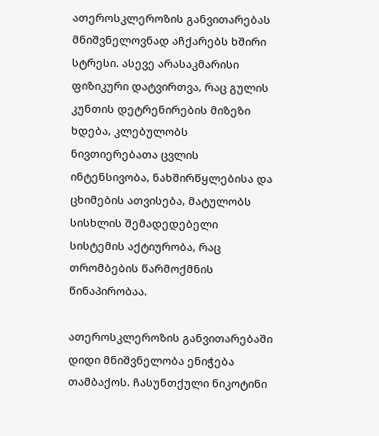ათეროსკლეროზის განვითარებას მნიშვნელოვნად აჩქარებს ხშირი სტრესი. ასევე არასაკმარისი ფიზიკური დატვირთვა, რაც გულის კუნთის დეტრენირების მიზეზი ხდება, კლებულობს ნივთიერებათა ცვლის ინტენსივობა, ნახშირწყლებისა და ცხიმების ათვისება, მატულობს სისხლის შემადედებელი სისტემის აქტიურობა, რაც თრომბების წარმოქმნის წინაპირობაა.

ათეროსკლეროზის განვითარებაში დიდი მნიშვნელობა ენიჭება თამბაქოს. ჩასუნთქული ნიკოტინი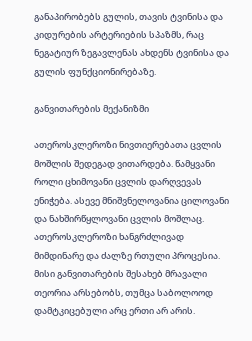განაპირობებს გულის, თავის ტვინისა და კიდურების არტერიების სპაზმს, რაც ნეგატიურ ზეგავლენას ახდენს ტვინისა და გულის ფუნქციონირებაზე.

განვითარების მექანიზმი

ათეროსკლეროზი ნივთიერებათა ცვლის მოშლის შედეგად ვითარდება. წამყვანი როლი ცხიმოვანი ცვლის დარღვევას ენიჭება. ასევე მნიშვნელოვანია ცილოვანი და ნახშირწყლოვანი ცვლის მოშლაც. ათეროსკლეროზი ხანგრძლივად მიმდინარე და ძალზე რთული პროცესია. მისი განვითარების შესახებ მრავალი თეორია არსებობს, თუმცა საბოლოოდ დამტკიცებული არც ერთი არ არის.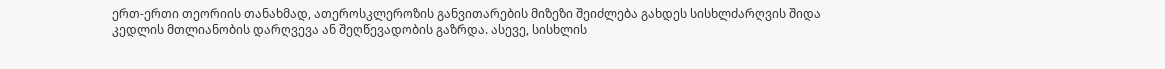ერთ-ერთი თეორიის თანახმად, ათეროსკლეროზის განვითარების მიზეზი შეიძლება გახდეს სისხლძარღვის შიდა კედლის მთლიანობის დარღვევა ან შეღწევადობის გაზრდა. ასევე, სისხლის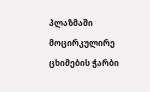პლაზმაში მოცირკულირე ცხიმების ჭარბი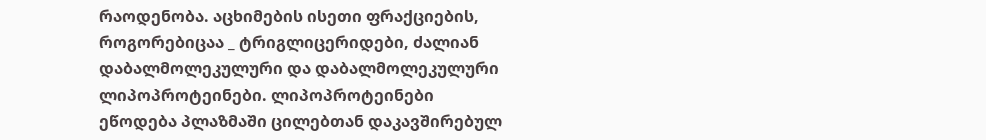რაოდენობა. აცხიმების ისეთი ფრაქციების, როგორებიცაა _ ტრიგლიცერიდები, ძალიან დაბალმოლეკულური და დაბალმოლეკულური ლიპოპროტეინები. ლიპოპროტეინები ეწოდება პლაზმაში ცილებთან დაკავშირებულ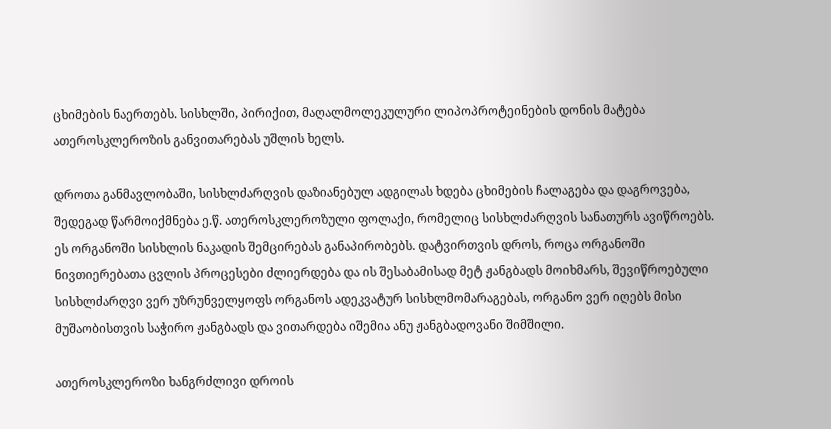ცხიმების ნაერთებს. სისხლში, პირიქით, მაღალმოლეკულური ლიპოპროტეინების დონის მატება ათეროსკლეროზის განვითარებას უშლის ხელს.

დროთა განმავლობაში, სისხლძარღვის დაზიანებულ ადგილას ხდება ცხიმების ჩალაგება და დაგროვება, შედეგად წარმოიქმნება ე.წ. ათეროსკლეროზული ფოლაქი, რომელიც სისხლძარღვის სანათურს ავიწროებს. ეს ორგანოში სისხლის ნაკადის შემცირებას განაპირობებს. დატვირთვის დროს, როცა ორგანოში ნივთიერებათა ცვლის პროცესები ძლიერდება და ის შესაბამისად მეტ ჟანგბადს მოიხმარს, შევიწროებული სისხლძარღვი ვერ უზრუნველყოფს ორგანოს ადეკვატურ სისხლმომარაგებას, ორგანო ვერ იღებს მისი მუშაობისთვის საჭირო ჟანგბადს და ვითარდება იშემია ანუ ჟანგბადოვანი შიმშილი.

ათეროსკლეროზი ხანგრძლივი დროის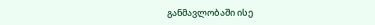განმავლობაში ისე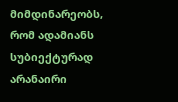მიმდინარეობს, რომ ადამიანს სუბიექტურად არანაირი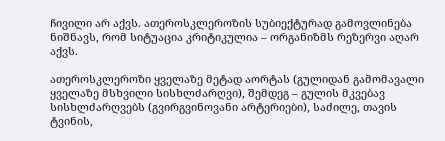ჩივილი არ აქვს. ათეროსკლეროზის სუბიექტურად გამოვლინება ნიშნავს, რომ სიტუაცია კრიტიკულია – ორგანიზმს რეზერვი აღარ აქვს.

ათეროსკლეროზი ყველაზე მეტად აორტას (გულიდან გამომავალი ყველაზე მსხვილი სისხლძარღვი), შემდეგ – გულის მკვებავ სისხლძარღვებს (გვირგვინოვანი არტერიები), საძილე, თავის ტვინის,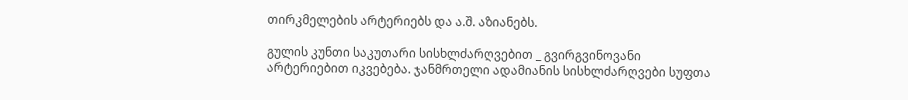თირკმელების არტერიებს და ა.შ. აზიანებს.

გულის კუნთი საკუთარი სისხლძარღვებით _ გვირგვინოვანი არტერიებით იკვებება. ჯანმრთელი ადამიანის სისხლძარღვები სუფთა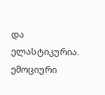და ელასტიკურია. ემოციური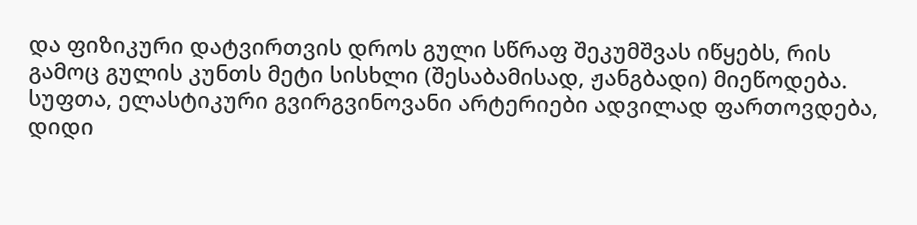და ფიზიკური დატვირთვის დროს გული სწრაფ შეკუმშვას იწყებს, რის გამოც გულის კუნთს მეტი სისხლი (შესაბამისად, ჟანგბადი) მიეწოდება. სუფთა, ელასტიკური გვირგვინოვანი არტერიები ადვილად ფართოვდება, დიდი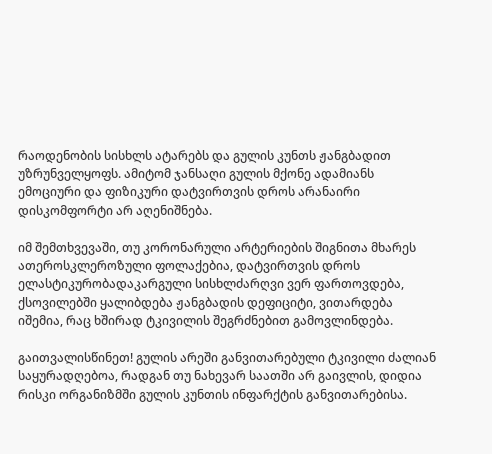რაოდენობის სისხლს ატარებს და გულის კუნთს ჟანგბადით უზრუნველყოფს. ამიტომ ჯანსაღი გულის მქონე ადამიანს ემოციური და ფიზიკური დატვირთვის დროს არანაირი დისკომფორტი არ აღენიშნება.

იმ შემთხვევაში, თუ კორონარული არტერიების შიგნითა მხარეს ათეროსკლეროზული ფოლაქებია, დატვირთვის დროს ელასტიკურობადაკარგული სისხლძარღვი ვერ ფართოვდება, ქსოვილებში ყალიბდება ჟანგბადის დეფიციტი, ვითარდება იშემია, რაც ხშირად ტკივილის შეგრძნებით გამოვლინდება.

გაითვალისწინეთ! გულის არეში განვითარებული ტკივილი ძალიან საყურადღებოა, რადგან თუ ნახევარ საათში არ გაივლის, დიდია რისკი ორგანიზმში გულის კუნთის ინფარქტის განვითარებისა.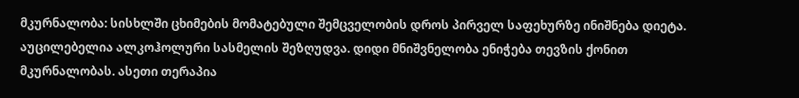მკურნალობა: სისხლში ცხიმების მომატებული შემცველობის დროს პირველ საფეხურზე ინიშნება დიეტა. აუცილებელია ალკოჰოლური სასმელის შეზღუდვა. დიდი მნიშვნელობა ენიჭება თევზის ქონით მკურნალობას. ასეთი თერაპია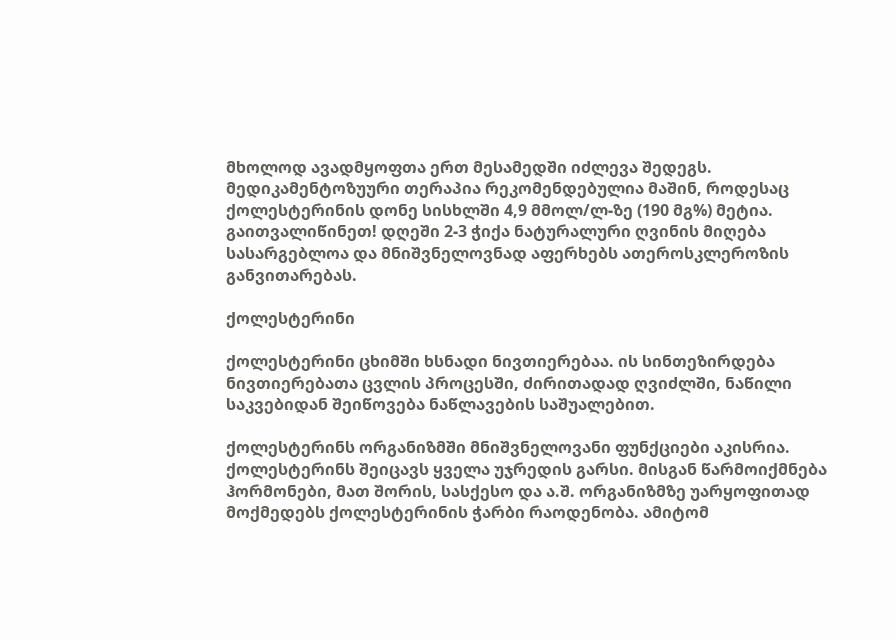მხოლოდ ავადმყოფთა ერთ მესამედში იძლევა შედეგს. მედიკამენტოზუური თერაპია რეკომენდებულია მაშინ, როდესაც ქოლესტერინის დონე სისხლში 4,9 მმოლ/ლ-ზე (190 მგ%) მეტია. გაითვალიწინეთ! დღეში 2-3 ჭიქა ნატურალური ღვინის მიღება სასარგებლოა და მნიშვნელოვნად აფერხებს ათეროსკლეროზის განვითარებას.

ქოლესტერინი

ქოლესტერინი ცხიმში ხსნადი ნივთიერებაა. ის სინთეზირდება ნივთიერებათა ცვლის პროცესში, ძირითადად ღვიძლში, ნაწილი საკვებიდან შეიწოვება ნაწლავების საშუალებით.

ქოლესტერინს ორგანიზმში მნიშვნელოვანი ფუნქციები აკისრია. ქოლესტერინს შეიცავს ყველა უჯრედის გარსი. მისგან წარმოიქმნება ჰორმონები, მათ შორის, სასქესო და ა.შ. ორგანიზმზე უარყოფითად მოქმედებს ქოლესტერინის ჭარბი რაოდენობა. ამიტომ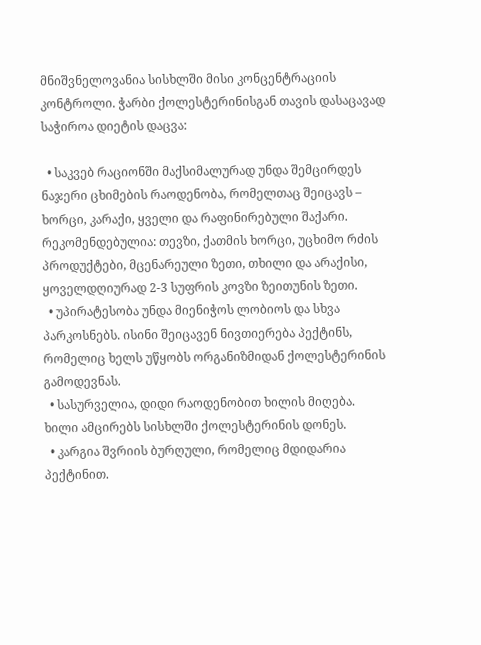მნიშვნელოვანია სისხლში მისი კონცენტრაციის კონტროლი. ჭარბი ქოლესტერინისგან თავის დასაცავად საჭიროა დიეტის დაცვა:

  • საკვებ რაციონში მაქსიმალურად უნდა შემცირდეს ნაჯერი ცხიმების რაოდენობა, რომელთაც შეიცავს – ხორცი, კარაქი, ყველი და რაფინირებული შაქარი. რეკომენდებულია: თევზი, ქათმის ხორცი, უცხიმო რძის პროდუქტები, მცენარეული ზეთი, თხილი და არაქისი, ყოველდღიურად 2-3 სუფრის კოვზი ზეითუნის ზეთი.
  • უპირატესობა უნდა მიენიჭოს ლობიოს და სხვა პარკოსნებს. ისინი შეიცავენ ნივთიერება პექტინს, რომელიც ხელს უწყობს ორგანიზმიდან ქოლესტერინის გამოდევნას.
  • სასურველია, დიდი რაოდენობით ხილის მიღება. ხილი ამცირებს სისხლში ქოლესტერინის დონეს.
  • კარგია შვრიის ბურღული, რომელიც მდიდარია პექტინით.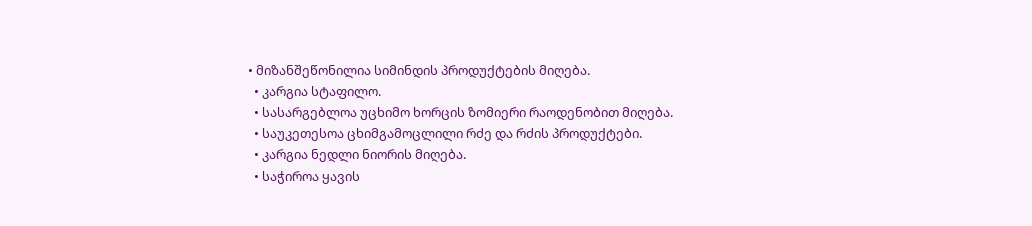• მიზანშეწონილია სიმინდის პროდუქტების მიღება.
  • კარგია სტაფილო.
  • სასარგებლოა უცხიმო ხორცის ზომიერი რაოდენობით მიღება.
  • საუკეთესოა ცხიმგამოცლილი რძე და რძის პროდუქტები.
  • კარგია ნედლი ნიორის მიღება.
  • საჭიროა ყავის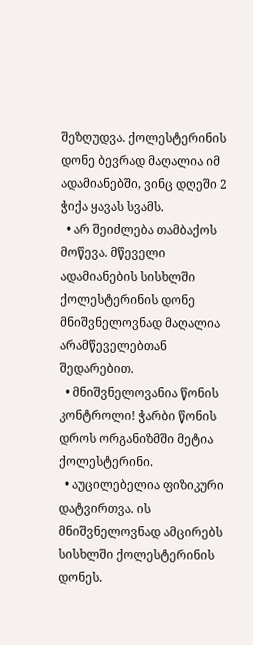შეზღუდვა. ქოლესტერინის დონე ბევრად მაღალია იმ ადამიანებში, ვინც დღეში 2 ჭიქა ყავას სვამს.
  • არ შეიძლება თამბაქოს მოწევა. მწეველი ადამიანების სისხლში ქოლესტერინის დონე მნიშვნელოვნად მაღალია არამწეველებთან შედარებით.
  • მნიშვნელოვანია წონის კონტროლი! ჭარბი წონის დროს ორგანიზმში მეტია ქოლესტერინი.
  • აუცილებელია ფიზიკური დატვირთვა. ის მნიშვნელოვნად ამცირებს სისხლში ქოლესტერინის დონეს.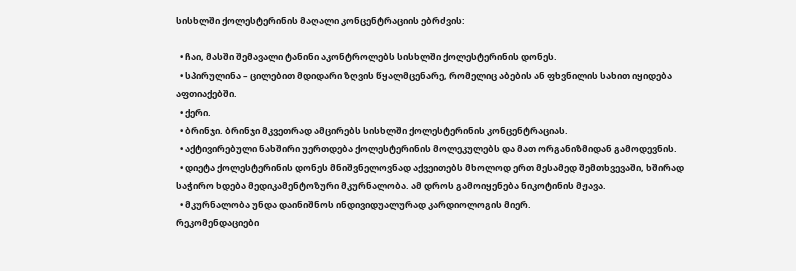სისხლში ქოლესტერინის მაღალი კონცენტრაციის ებრძვის:

  • ჩაი, მასში შემავალი ტანინი აკონტროლებს სისხლში ქოლესტერინის დონეს.
  • სპირულინა – ცილებით მდიდარი ზღვის წყალმცენარე, რომელიც აბების ან ფხვნილის სახით იყიდება აფთიაქებში.
  • ქერი.
  • ბრინჯი. ბრინჯი მკვეთრად ამცირებს სისხლში ქოლესტერინის კონცენტრაციას.
  • აქტივირებული ნახშირი უერთდება ქოლესტერინის მოლეკულებს და მათ ორგანიზმიდან გამოდევნის.
  • დიეტა ქოლესტერინის დონეს მნიშვნელოვნად აქვეითებს მხოლოდ ერთ მესამედ შემთხვევაში, ხშირად საჭირო ხდება მედიკამენტოზური მკურნალობა. ამ დროს გამოიყენება ნიკოტინის მჟავა.
  • მკურნალობა უნდა დაინიშნოს ინდივიდუალურად კარდიოლოგის მიერ.
რეკომენდაციები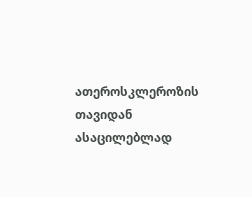ათეროსკლეროზის თავიდან ასაცილებლად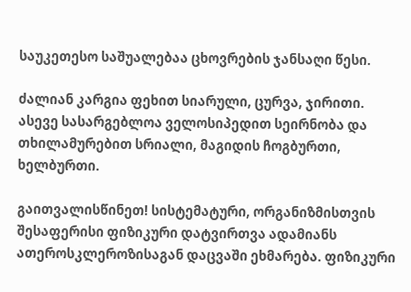საუკეთესო საშუალებაა ცხოვრების ჯანსაღი წესი.

ძალიან კარგია ფეხით სიარული, ცურვა, ჯირითი. ასევე სასარგებლოა ველოსიპედით სეირნობა და თხილამურებით სრიალი, მაგიდის ჩოგბურთი, ხელბურთი.

გაითვალისწინეთ! სისტემატური, ორგანიზმისთვის შესაფერისი ფიზიკური დატვირთვა ადამიანს ათეროსკლეროზისაგან დაცვაში ეხმარება. ფიზიკური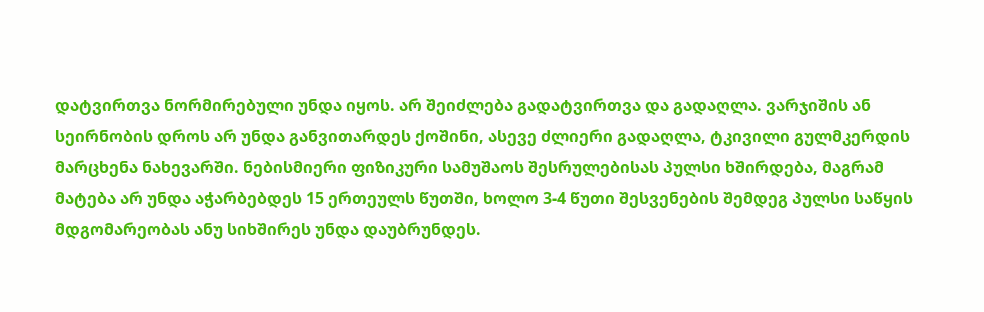დატვირთვა ნორმირებული უნდა იყოს. არ შეიძლება გადატვირთვა და გადაღლა. ვარჯიშის ან სეირნობის დროს არ უნდა განვითარდეს ქოშინი, ასევე ძლიერი გადაღლა, ტკივილი გულმკერდის მარცხენა ნახევარში. ნებისმიერი ფიზიკური სამუშაოს შესრულებისას პულსი ხშირდება, მაგრამ მატება არ უნდა აჭარბებდეს 15 ერთეულს წუთში, ხოლო 3-4 წუთი შესვენების შემდეგ პულსი საწყის მდგომარეობას ანუ სიხშირეს უნდა დაუბრუნდეს.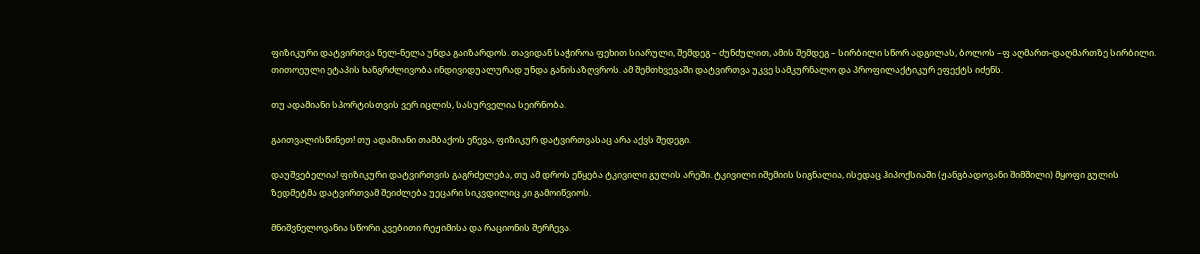ფიზიკური დატვირთვა ნელ-ნელა უნდა გაიზარდოს. თავიდან საჭიროა ფეხით სიარული, შემდეგ – ძუნძულით, ამის შემდეგ – სირბილი სწორ ადგილას, ბოლოს –ფ აღმართ-დაღმართზე სირბილი. თითოეული ეტაპის ხანგრძლივობა ინდივიდუალურად უნდა განისაზღვროს. ამ შემთხვევაში დატვირთვა უკვე სამკურნალო და პროფილაქტიკურ ეფექტს იძენს.

თუ ადამიანი სპორტისთვის ვერ იცლის, სასურველია სეირნობა.

გაითვალისწინეთ! თუ ადამიანი თამბაქოს ეწევა, ფიზიკურ დატვირთვასაც არა აქვს შედეგი.

დაუშვებელია! ფიზიკური დატვირთვის გაგრძელება, თუ ამ დროს ეწყება ტკივილი გულის არეში. ტკივილი იშემიის სიგნალია, ისედაც ჰიპოქსიაში (ჟანგბადოვანი შიმშილი) მყოფი გულის ზედმეტმა დატვირთვამ შეიძლება უეცარი სიკვდილიც კი გამოიწვიოს.

მნიშვნელოვანია სწორი კვებითი რეჟიმისა და რაციონის შერჩევა.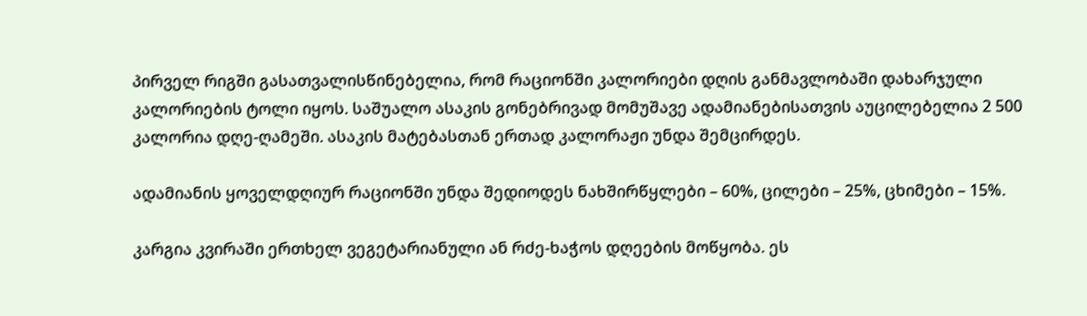პირველ რიგში გასათვალისწინებელია, რომ რაციონში კალორიები დღის განმავლობაში დახარჯული კალორიების ტოლი იყოს. საშუალო ასაკის გონებრივად მომუშავე ადამიანებისათვის აუცილებელია 2 500 კალორია დღე-ღამეში. ასაკის მატებასთან ერთად კალორაჟი უნდა შემცირდეს.

ადამიანის ყოველდღიურ რაციონში უნდა შედიოდეს ნახშირწყლები – 60%, ცილები – 25%, ცხიმები – 15%.

კარგია კვირაში ერთხელ ვეგეტარიანული ან რძე-ხაჭოს დღეების მოწყობა. ეს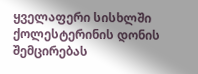ყველაფერი სისხლში ქოლესტერინის დონის შემცირებას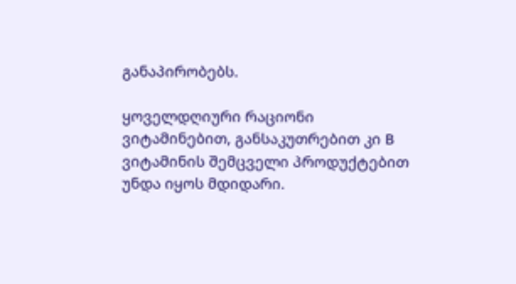განაპირობებს.

ყოველდღიური რაციონი ვიტამინებით, განსაკუთრებით კი B ვიტამინის შემცველი პროდუქტებით უნდა იყოს მდიდარი.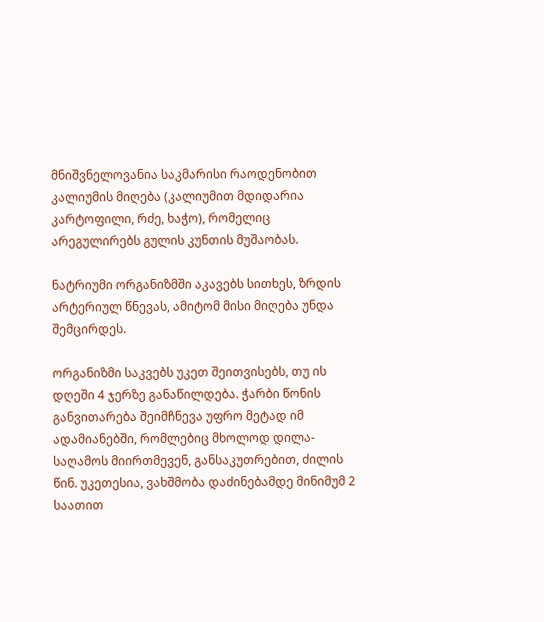მნიშვნელოვანია საკმარისი რაოდენობით კალიუმის მიღება (კალიუმით მდიდარია კარტოფილი, რძე, ხაჭო), რომელიც არეგულირებს გულის კუნთის მუშაობას.

ნატრიუმი ორგანიზმში აკავებს სითხეს, ზრდის არტერიულ წნევას, ამიტომ მისი მიღება უნდა შემცირდეს.

ორგანიზმი საკვებს უკეთ შეითვისებს, თუ ის დღეში 4 ჯერზე განაწილდება. ჭარბი წონის განვითარება შეიმჩნევა უფრო მეტად იმ ადამიანებში, რომლებიც მხოლოდ დილა-საღამოს მიირთმევენ, განსაკუთრებით, ძილის წინ. უკეთესია, ვახშმობა დაძინებამდე მინიმუმ 2 საათით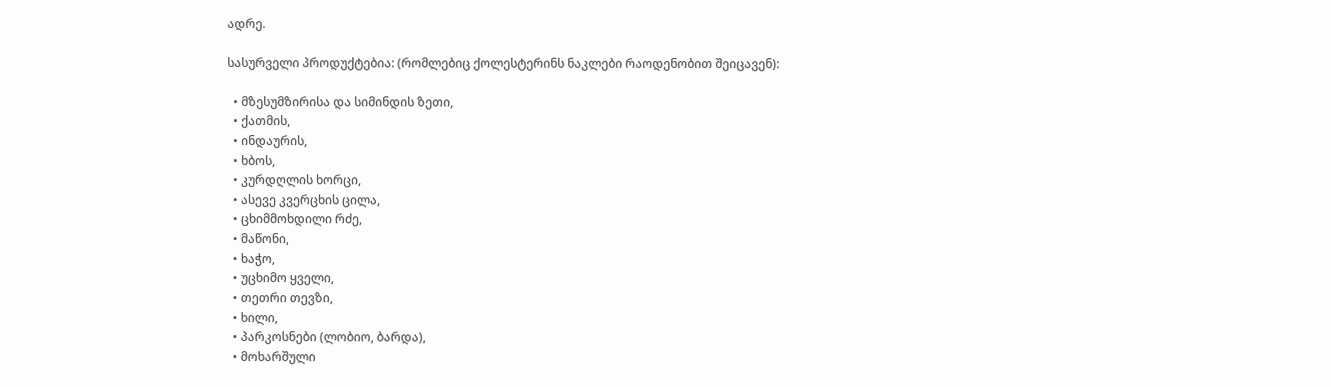ადრე.

სასურველი პროდუქტებია: (რომლებიც ქოლესტერინს ნაკლები რაოდენობით შეიცავენ):

  • მზესუმზირისა და სიმინდის ზეთი,
  • ქათმის,
  • ინდაურის,
  • ხბოს,
  • კურდღლის ხორცი,
  • ასევე კვერცხის ცილა,
  • ცხიმმოხდილი რძე,
  • მაწონი,
  • ხაჭო,
  • უცხიმო ყველი,
  • თეთრი თევზი,
  • ხილი,
  • პარკოსნები (ლობიო, ბარდა),
  • მოხარშული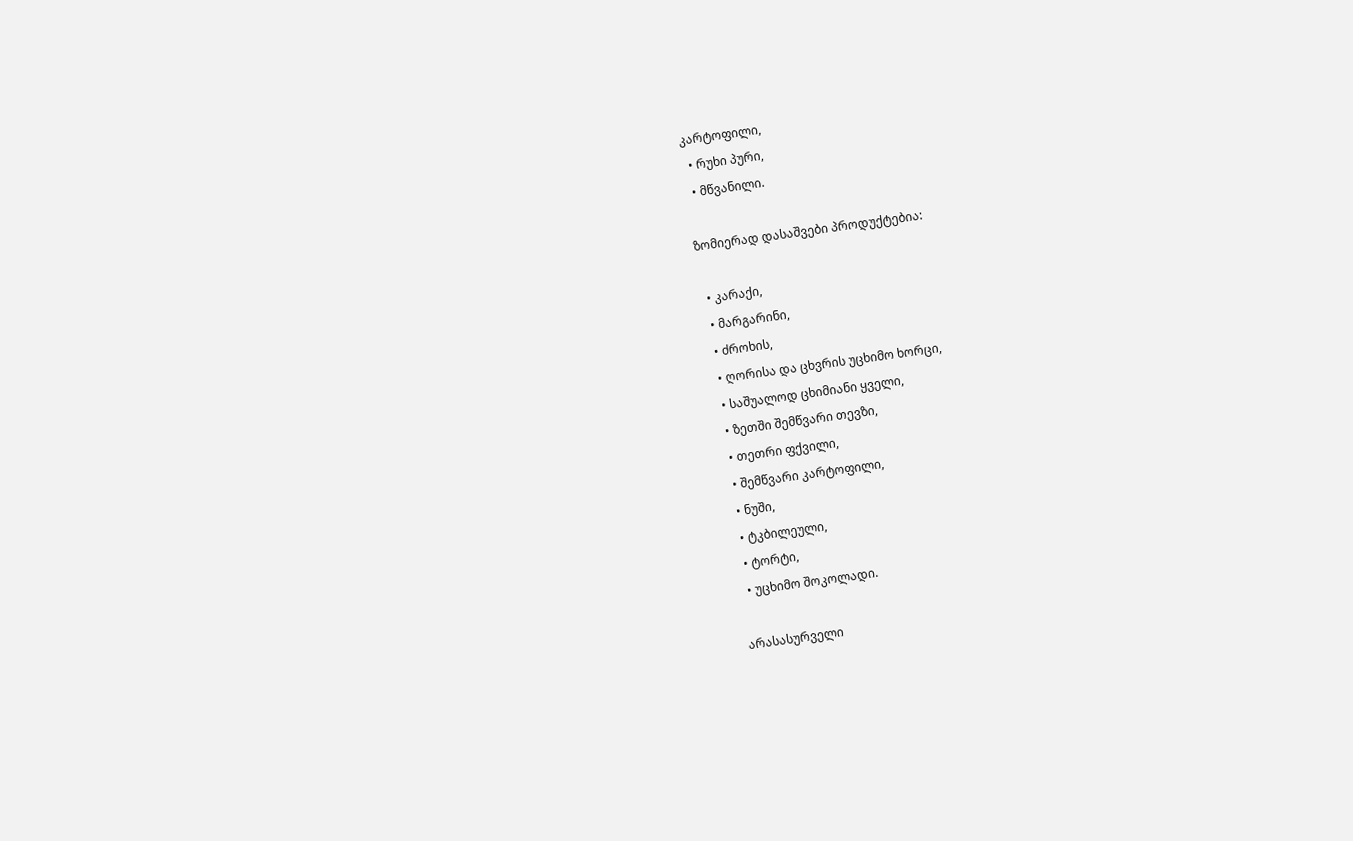კარტოფილი,
  • რუხი პური,
  • მწვანილი.

ზომიერად დასაშვები პროდუქტებია:

  • კარაქი,
  • მარგარინი,
  • ძროხის,
  • ღორისა და ცხვრის უცხიმო ხორცი,
  • საშუალოდ ცხიმიანი ყველი,
  • ზეთში შემწვარი თევზი,
  • თეთრი ფქვილი,
  • შემწვარი კარტოფილი,
  • ნუში,
  • ტკბილეული,
  • ტორტი,
  • უცხიმო შოკოლადი.

არასასურველი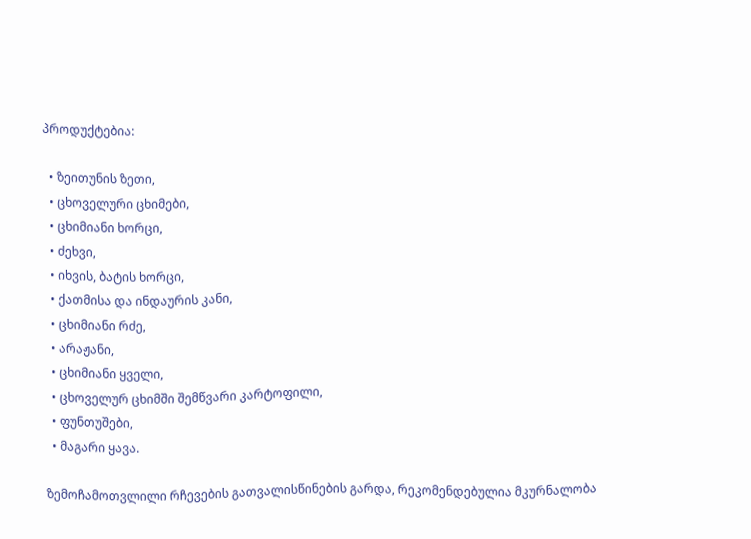პროდუქტებია:

  • ზეითუნის ზეთი,
  • ცხოველური ცხიმები,
  • ცხიმიანი ხორცი,
  • ძეხვი,
  • იხვის, ბატის ხორცი,
  • ქათმისა და ინდაურის კანი,
  • ცხიმიანი რძე,
  • არაჟანი,
  • ცხიმიანი ყველი,
  • ცხოველურ ცხიმში შემწვარი კარტოფილი,
  • ფუნთუშები,
  • მაგარი ყავა.

ზემოჩამოთვლილი რჩევების გათვალისწინების გარდა, რეკომენდებულია მკურნალობა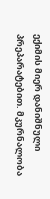ექიმის მიერ დანიშნული პრეპარატებით. მკურნალობა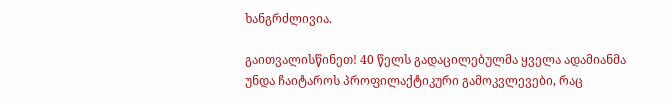ხანგრძლივია.

გაითვალისწინეთ! 40 წელს გადაცილებულმა ყველა ადამიანმა უნდა ჩაიტაროს პროფილაქტიკური გამოკვლევები, რაც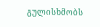გულისხმობს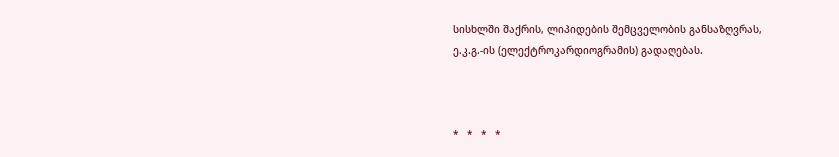სისხლში შაქრის, ლიპიდების შემცველობის განსაზღვრას, ე.კ.გ.-ის (ელექტროკარდიოგრამის) გადაღებას.



*   *   *   *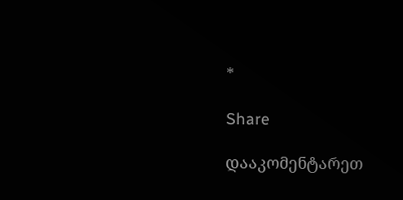*

Share

დააკომენტარეთ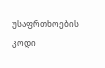უსაფრთხოების კოდი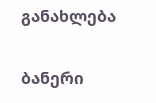განახლება

ბანერი